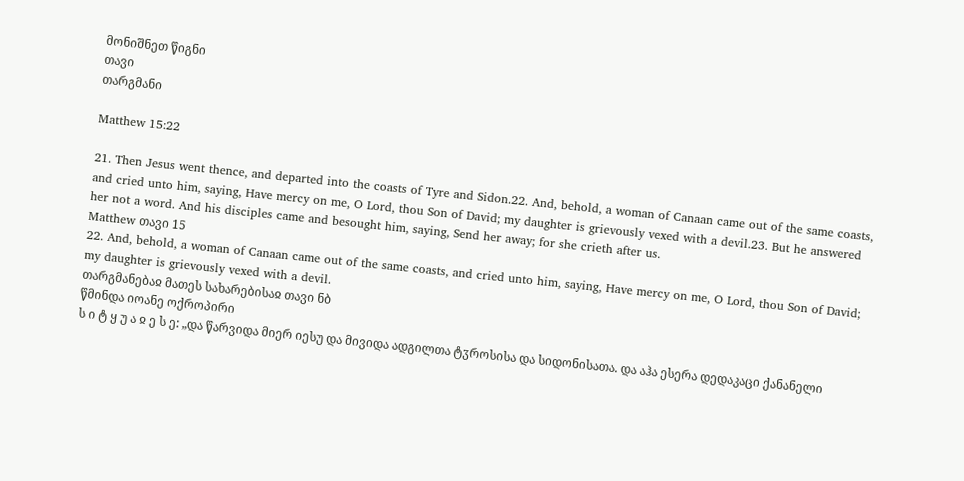მონიშნეთ წიგნი
თავი
თარგმანი

Matthew 15:22

21. Then Jesus went thence, and departed into the coasts of Tyre and Sidon.22. And, behold, a woman of Canaan came out of the same coasts, and cried unto him, saying, Have mercy on me, O Lord, thou Son of David; my daughter is grievously vexed with a devil.23. But he answered her not a word. And his disciples came and besought him, saying, Send her away; for she crieth after us.
Matthew თავი 15
22. And, behold, a woman of Canaan came out of the same coasts, and cried unto him, saying, Have mercy on me, O Lord, thou Son of David; my daughter is grievously vexed with a devil.
თარგმანებაჲ მათეს სახარებისაჲ თავი ნბ
წმინდა იოანე ოქროპირი
ს ი ტ ყ უ ა ჲ ე ს ე: „და წარვიდა მიერ იესუ და მივიდა ადგილთა ტჳროსისა და სიდონისათა. და აჰა ესერა დედაკაცი ქანანელი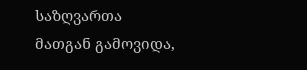საზღვართა მათგან გამოვიდა,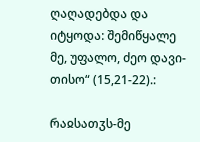ღაღადებდა და იტყოდა: შემიწყალე მე, უფალო, ძეო დავი-თისო“ (15,21-22).:

რაჲსათჳს-მე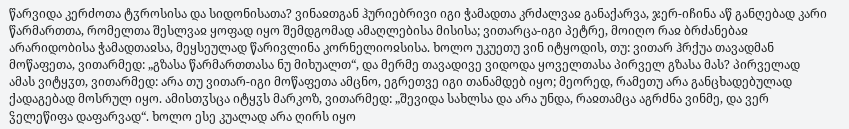წარვიდა კერძოთა ტჳროსისა და სიდონისათა? ვინაჲთგან ჰურიებრივი იგი ჭამადთა კრძალვაჲ განაქარვა, ჯერ-იჩინა აწ განღებად კარი წარმართთა, რომელთა შესლვაჲ ყოფად იყო შემდგომად ამაღლებისა მისისა; ვითარცა-იგი პეტრე, მოიღო რაჲ ბრძანებაჲ არარიდობისა ჭამადთაჲსა, მეყსეულად წარივლინა კორნელიოჲსისა. ხოლო უკუეთუ ვინ იტყოდის, თუ: ვითარ ჰრქუა თავადმან მოწაფეთა, ვითარმედ: „გზასა წარმართთასა ნუ მიხუალთ“, და მერმე თავადივე ვიდოდა ყოველთასა პირველ გზასა მას? პირველად ამას ვიტყჳთ, ვითარმედ: არა თუ ვითარ-იგი მოწაფეთა ამცნო, ეგრეთვე იგი თანამდებ იყო; მეორედ, რამეთუ არა განცხადებულად ქადაგებად მოსრულ იყო. ამისთჳსცა იტყჳს მარკოზ, ვითარმედ: „შევიდა სახლსა და არა უნდა, რაჲთამცა აგრძნა ვინმე, და ვერ ჴელეწიფა დაფარვად“. ხოლო ესე კუალად არა ღირს იყო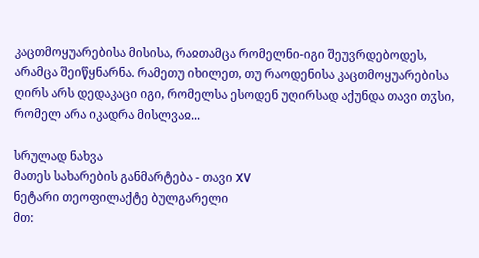კაცთმოყუარებისა მისისა, რაჲთამცა რომელნი-იგი შეუვრდებოდეს, არამცა შეიწყნარნა. რამეთუ იხილეთ, თუ რაოდენისა კაცთმოყუარებისა ღირს არს დედაკაცი იგი, რომელსა ესოდენ უღირსად აქუნდა თავი თჳსი, რომელ არა იკადრა მისლვაჲ...

სრულად ნახვა
მათეს სახარების განმარტება - თავი XV
ნეტარი თეოფილაქტე ბულგარელი
მთ: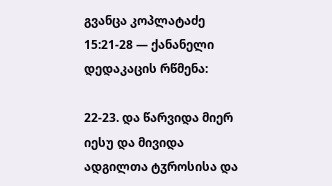გვანცა კოპლატაძე
15:21-28 — ქანანელი დედაკაცის რწმენა:

22-23. და წარვიდა მიერ იესუ და მივიდა ადგილთა ტჳროსისა და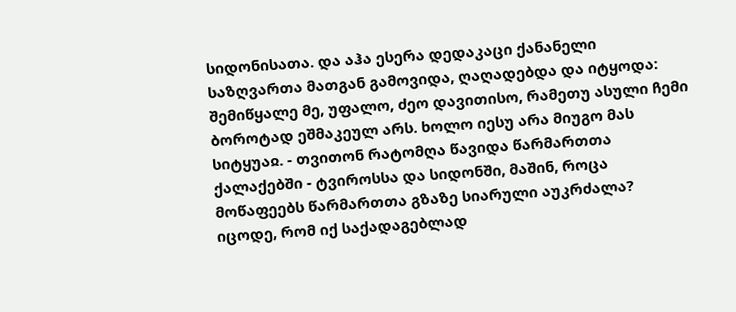სიდონისათა. და აჰა ესერა დედაკაცი ქანანელი საზღვართა მათგან გამოვიდა, ღაღადებდა და იტყოდა: შემიწყალე მე, უფალო, ძეო დავითისო, რამეთუ ასული ჩემი ბოროტად ეშმაკეულ არს. ხოლო იესუ არა მიუგო მას სიტყუაჲ. - თვითონ რატომღა წავიდა წარმართთა ქალაქებში - ტვიროსსა და სიდონში, მაშინ, როცა მოწაფეებს წარმართთა გზაზე სიარული აუკრძალა? იცოდე, რომ იქ საქადაგებლად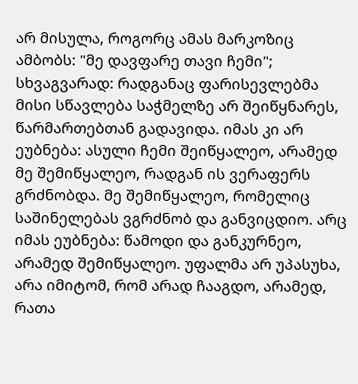არ მისულა, როგორც ამას მარკოზიც ამბობს: "მე დავფარე თავი ჩემი"; სხვაგვარად: რადგანაც ფარისევლებმა მისი სწავლება საჭმელზე არ შეიწყნარეს, წარმართებთან გადავიდა. იმას კი არ ეუბნება: ასული ჩემი შეიწყალეო, არამედ მე შემიწყალეო, რადგან ის ვერაფერს გრძნობდა. მე შემიწყალეო, რომელიც საშინელებას ვგრძნობ და განვიცდიო. არც იმას ეუბნება: წამოდი და განკურნეო, არამედ შემიწყალეო. უფალმა არ უპასუხა, არა იმიტომ, რომ არად ჩააგდო, არამედ, რათა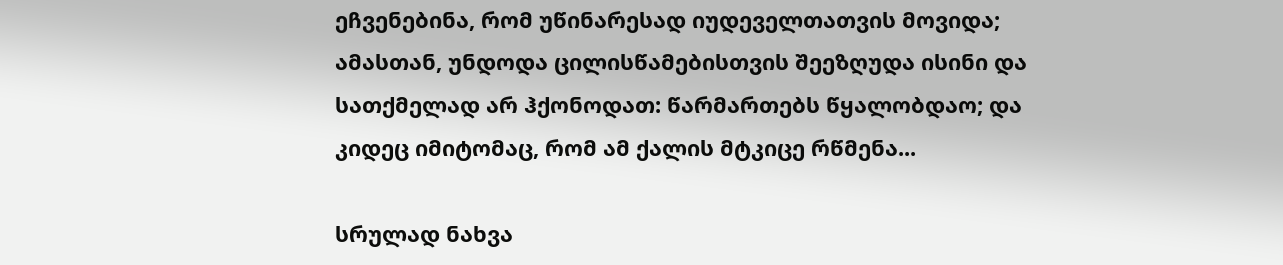ეჩვენებინა, რომ უწინარესად იუდეველთათვის მოვიდა; ამასთან, უნდოდა ცილისწამებისთვის შეეზღუდა ისინი და სათქმელად არ ჰქონოდათ: წარმართებს წყალობდაო; და კიდეც იმიტომაც, რომ ამ ქალის მტკიცე რწმენა...

სრულად ნახვა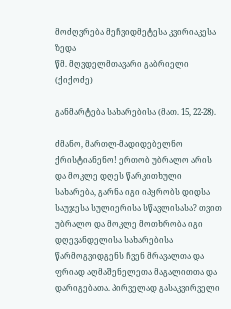მოძღვრება მეჩვიდმეტესა კვირიაკესა ზედა
წმ. მღვდელმთავარი გაბრიელი (ქიქოძე)

განმარტება სახარებისა (მათ. 15, 22-28).

ძმანო, მართლ-მადიდებელნო ქრისტიანენო! ერთობ უბრალო არის და მოკლე დღეს წარკითხული სახარება, გარნა იგი იპყრობს დიდსა საუჯესა სულიერისა სწავლისასა? თვით უბრალო და მოკლე მოთხრობა იგი დღევანდელისა სახარებისა წარმოგვიდგენს ჩვენ მრავალთა და ფრიად აღმაშენელეთა მაგალითთა და დარიგებათა. პირველად გასაკვირველი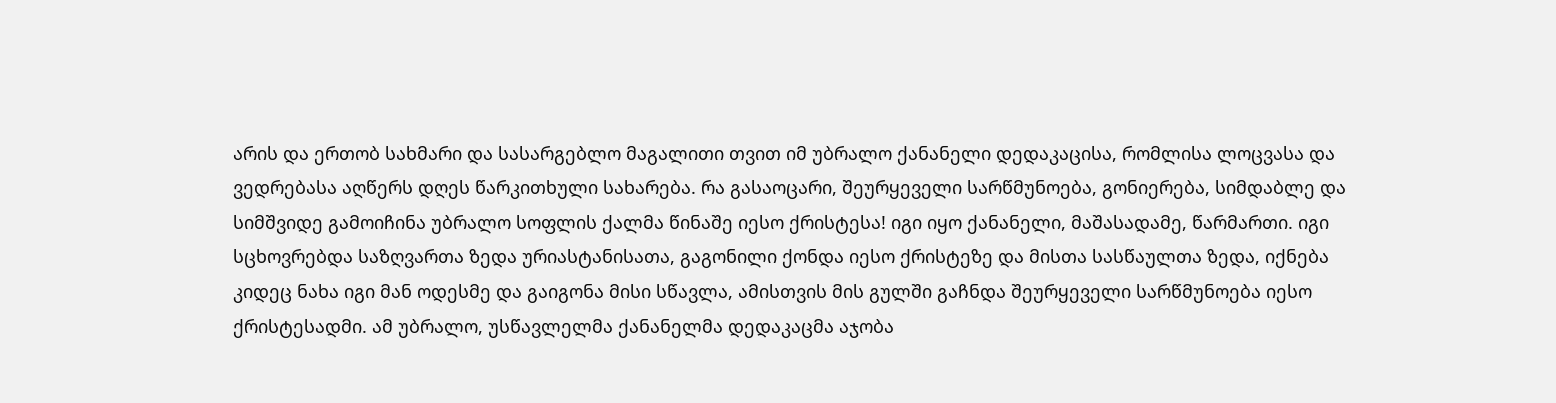არის და ერთობ სახმარი და სასარგებლო მაგალითი თვით იმ უბრალო ქანანელი დედაკაცისა, რომლისა ლოცვასა და ვედრებასა აღწერს დღეს წარკითხული სახარება. რა გასაოცარი, შეურყეველი სარწმუნოება, გონიერება, სიმდაბლე და სიმშვიდე გამოიჩინა უბრალო სოფლის ქალმა წინაშე იესო ქრისტესა! იგი იყო ქანანელი, მაშასადამე, წარმართი. იგი სცხოვრებდა საზღვართა ზედა ურიასტანისათა, გაგონილი ქონდა იესო ქრისტეზე და მისთა სასწაულთა ზედა, იქნება კიდეც ნახა იგი მან ოდესმე და გაიგონა მისი სწავლა, ამისთვის მის გულში გაჩნდა შეურყეველი სარწმუნოება იესო ქრისტესადმი. ამ უბრალო, უსწავლელმა ქანანელმა დედაკაცმა აჯობა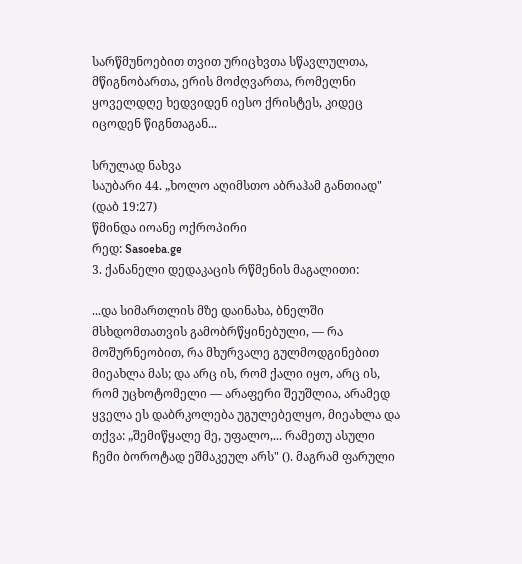სარწმუნოებით თვით ურიცხვთა სწავლულთა, მწიგნობართა, ერის მოძღვართა, რომელნი ყოველდღე ხედვიდენ იესო ქრისტეს, კიდეც იცოდენ წიგნთაგან...

სრულად ნახვა
საუბარი 44. „ხოლო აღიმსთო აბრაჰამ განთიად" (დაბ 19:27)
წმინდა იოანე ოქროპირი
რედ: Sasoeba.ge
3. ქანანელი დედაკაცის რწმენის მაგალითი:

...და სიმართლის მზე დაინახა, ბნელში მსხდომთათვის გამობრწყინებული, — რა მოშურნეობით, რა მხურვალე გულმოდგინებით მიეახლა მას; და არც ის, რომ ქალი იყო, არც ის, რომ უცხოტომელი — არაფერი შეუშლია, არამედ ყველა ეს დაბრკოლება უგულებელყო, მიეახლა და თქვა: „შემიწყალე მე, უფალო,... რამეთუ ასული ჩემი ბოროტად ეშმაკეულ არს" (). მაგრამ ფარული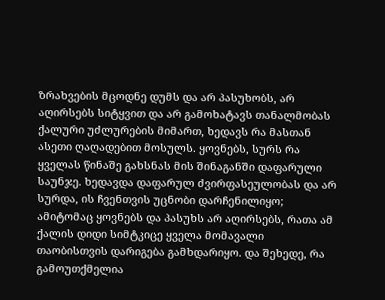ზრახვების მცოდნე დუმს და არ პასუხობს, არ აღირსებს სიტყვით და არ გამოხატავს თანალმობას ქალური უძლურების მიმართ, ხედავს რა მასთან ასეთი ღაღადებით მოსულს. ყოვნებს, სურს რა ყველას წინაშე გახსნას მის შინაგანში დაფარული საუნჯე. ხედავდა დაფარულ ძვირფასეულობას და არ სურდა, ის ჩვენთვის უცნობი დარჩენილიყო; ამიტომაც ყოვნებს და პასუხს არ აღირსებს, რათა ამ ქალის დიდი სიმტკიცე ყველა მომავალი თაობისთვის დარიგება გამხდარიყო. და შეხედე, რა გამოუთქმელია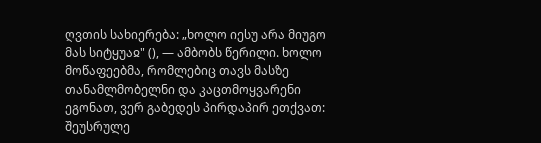ღვთის სახიერება: „ხოლო იესუ არა მიუგო მას სიტყუაჲ" (), — ამბობს წერილი. ხოლო მოწაფეებმა, რომლებიც თავს მასზე თანამლმობელნი და კაცთმოყვარენი ეგონათ, ვერ გაბედეს პირდაპირ ეთქვათ: შეუსრულე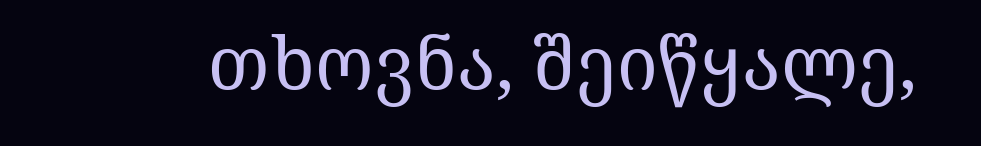თხოვნა, შეიწყალე,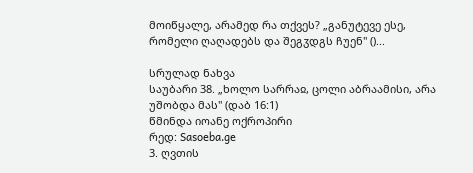მოიწყალე, არამედ რა თქვეს? „განუტევე ესე, რომელი ღაღადებს და შეგჳდგს ჩუენ" ()...

სრულად ნახვა
საუბარი 38. „ხოლო სარრაჲ, ცოლი აბრაამისი, არა უშობდა მას" (დაბ 16:1)
წმინდა იოანე ოქროპირი
რედ: Sasoeba.ge
3. ღვთის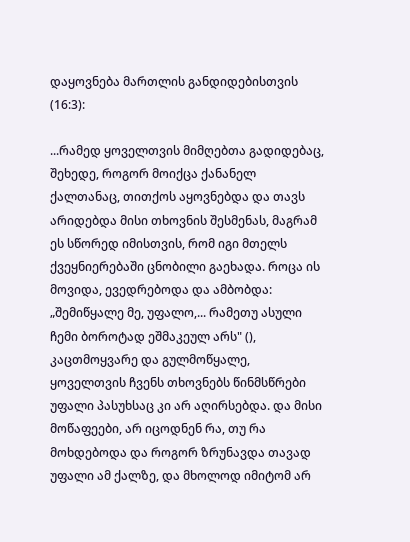დაყოვნება მართლის განდიდებისთვის (16:3):

...რამედ ყოველთვის მიმღებთა გადიდებაც, შეხედე, როგორ მოიქცა ქანანელ ქალთანაც, თითქოს აყოვნებდა და თავს არიდებდა მისი თხოვნის შესმენას, მაგრამ ეს სწორედ იმისთვის, რომ იგი მთელს ქვეყნიერებაში ცნობილი გაეხადა. როცა ის მოვიდა, ევედრებოდა და ამბობდა: „შემიწყალე მე, უფალო,... რამეთუ ასული ჩემი ბოროტად ეშმაკეულ არს" (), კაცთმოყვარე და გულმოწყალე, ყოველთვის ჩვენს თხოვნებს წინმსწრები უფალი პასუხსაც კი არ აღირსებდა. და მისი მოწაფეები, არ იცოდნენ რა, თუ რა მოხდებოდა და როგორ ზრუნავდა თავად უფალი ამ ქალზე, და მხოლოდ იმიტომ არ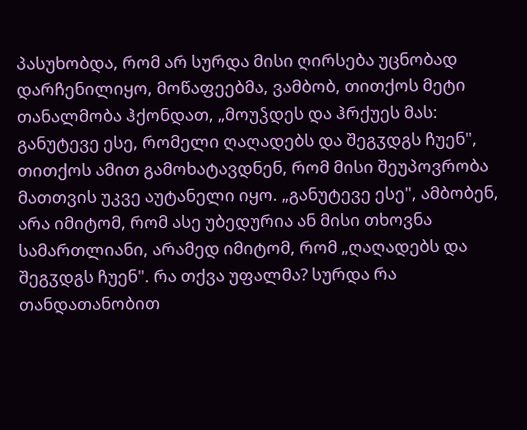პასუხობდა, რომ არ სურდა მისი ღირსება უცნობად დარჩენილიყო, მოწაფეებმა, ვამბობ, თითქოს მეტი თანალმობა ჰქონდათ, „მოუჴდეს და ჰრქუეს მას: განუტევე ესე, რომელი ღაღადებს და შეგჳდგს ჩუენ", თითქოს ამით გამოხატავდნენ, რომ მისი შეუპოვრობა მათთვის უკვე აუტანელი იყო. „განუტევე ესე", ამბობენ, არა იმიტომ, რომ ასე უბედურია ან მისი თხოვნა სამართლიანი, არამედ იმიტომ, რომ „ღაღადებს და შეგჳდგს ჩუენ". რა თქვა უფალმა? სურდა რა თანდათანობით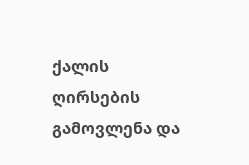ქალის ღირსების გამოვლენა და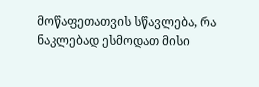მოწაფეთათვის სწავლება, რა ნაკლებად ესმოდათ მისი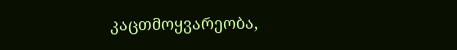კაცთმოყვარეობა,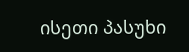ისეთი პასუხი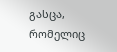გასცა, რომელიც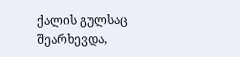ქალის გულსაც შეარხევდა,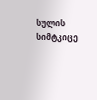სულის სიმტკიცე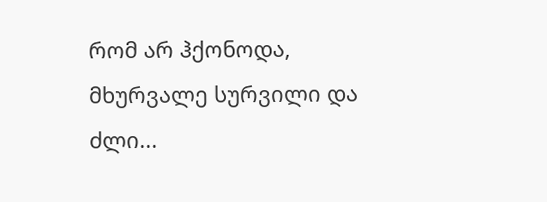რომ არ ჰქონოდა, მხურვალე სურვილი და ძლი...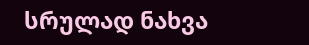სრულად ნახვა